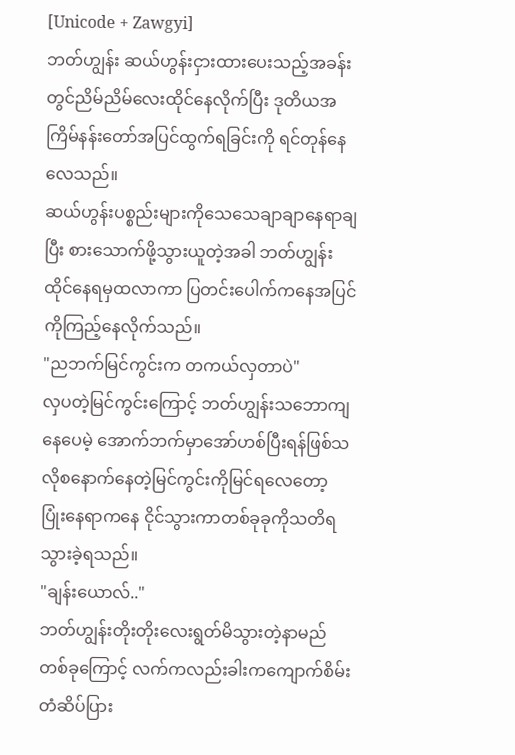[Unicode + Zawgyi]
ဘတ်ဟျွန်း ဆယ်ဟွန်းငှားထားပေးသည့်အခန်းတွင်ညိမ်ညိမ်လေးထိုင်နေလိုက်ပြီး ဒုတိယအကြိမ်နန်းတော်အပြင်ထွက်ရခြင်းကို ရင်တုန်နေလေသည်။
ဆယ်ဟွန်းပစ္စည်းများကိုသေသေချာချာနေရာချပြီး စားသောက်ဖို့သွားယူတဲ့အခါ ဘတ်ဟျွန်းထိုင်နေရမှထလာကာ ပြတင်းပေါက်ကနေအပြင်ကိုကြည့်နေလိုက်သည်။
"ညဘက်မြင်ကွင်းက တကယ်လှတာပဲ"
လှပတဲ့မြင်ကွင်းကြောင့် ဘတ်ဟျွန်းသဘောကျနေပေမဲ့ အောက်ဘက်မှာအော်ဟစ်ပြီးရန်ဖြစ်သလိုစနောက်နေတဲ့မြင်ကွင်းကိုမြင်ရလေတော့ ပြုံးနေရာကနေ ငိုင်သွားကာတစ်ခုခုကိုသတိရသွားခဲ့ရသည်။
"ချန်းယောလ်.."
ဘတ်ဟျွန်းတိုးတိုးလေးရွတ်မိသွားတဲ့နာမည်တစ်ခုကြောင့် လက်ကလည်းခါးကကျောက်စိမ်းတံဆိပ်ပြား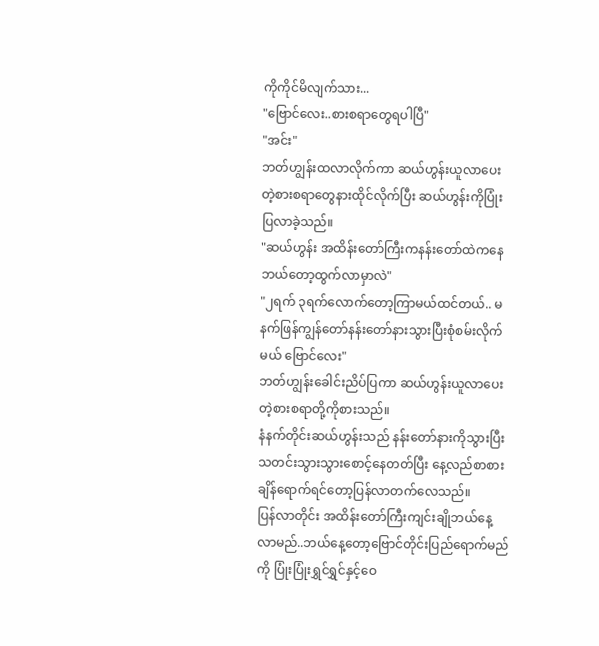ကိုကိုင်မိလျက်သား...
"ဗြောင်လေး..စားစရာတွေရပါပြီ"
"အင်း"
ဘတ်ဟျွန်းထလာလိုက်ကာ ဆယ်ဟွန်းယူလာပေးတဲ့စားစရာတွေနားထိုင်လိုက်ပြီး ဆယ်ဟွန်းကိုပြုံးပြလာခဲ့သည်။
"ဆယ်ဟွန်း အထိန်းတော်ကြီးကနန်းတော်ထဲကနေဘယ်တော့ထွက်လာမှာလဲ"
"၂ရက် ၃ရက်လောက်တော့ကြာမယ်ထင်တယ်.. မနက်ဖြန်ကျွန်တော်နန်းတော်နားသွားပြီးစုံစမ်းလိုက်မယ် ဗြောင်လေး"
ဘတ်ဟျွန်းခေါင်းညိပ်ပြကာ ဆယ်ဟွန်းယူလာပေးတဲ့စားစရာတို့ကိုစားသည်။
နံနက်တိုင်းဆယ်ဟွန်းသည် နန်းတော်နားကိုသွားပြီး သတင်းသွားသွားစောင့်နေတတ်ပြီး နေ့လည်စာစားချိန်ရောက်ရင်တော့ပြန်လာတက်လေသည်။
ပြန်လာတိုင်း အထိန်းတော်ကြီးကျင်းချိုဘယ်နေ့လာမည်..ဘယ်နေ့တော့ဗြောင်တိုင်းပြည်ရောက်မည်ကို ပြုံးပြုံးရွှင်ရွှင်နှင့်ဝေ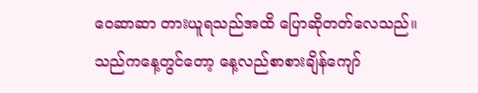ဝေဆာဆာ တားယူရသည်အထိ ပြောဆိုတတ်လေသည်။
သည်ကနေ့တွင်တော့ နေ့လည်စာစားချိန်ကျော်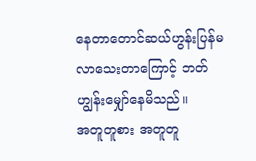နေတာတောင်ဆယ်ဟွန်းပြန်မလာသေးတာကြောင့် ဘတ်ဟျွန်းမျှော်နေမိသည်။
အတူတူစား အတူတူ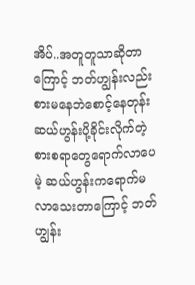အိပ်..အတူတူသာဆိုတာကြောင့် ဘတ်ဟျွန်းလည်းစားမနေဘဲစောင့်နေတုန်း ဆယ်ဟွန်းပို့ခိုင်းလိုက်တဲ့စားစရာတွေရောက်လာပေမဲ့ ဆယ်ဟွန်းကရောက်မလာသေးတာကြောင့် ဘတ်ဟျွန်း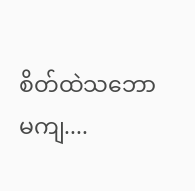စိတ်ထဲသဘောမကျ....